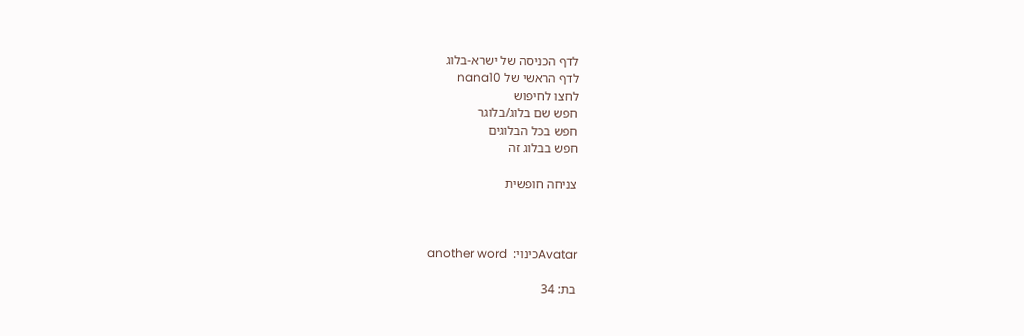לדף הכניסה של ישרא-בלוג
לדף הראשי של nana10
לחצו לחיפוש
חפש שם בלוג/בלוגר
חפש בכל הבלוגים
חפש בבלוג זה

צניחה חופשית



Avatarכינוי:  another word

בת: 34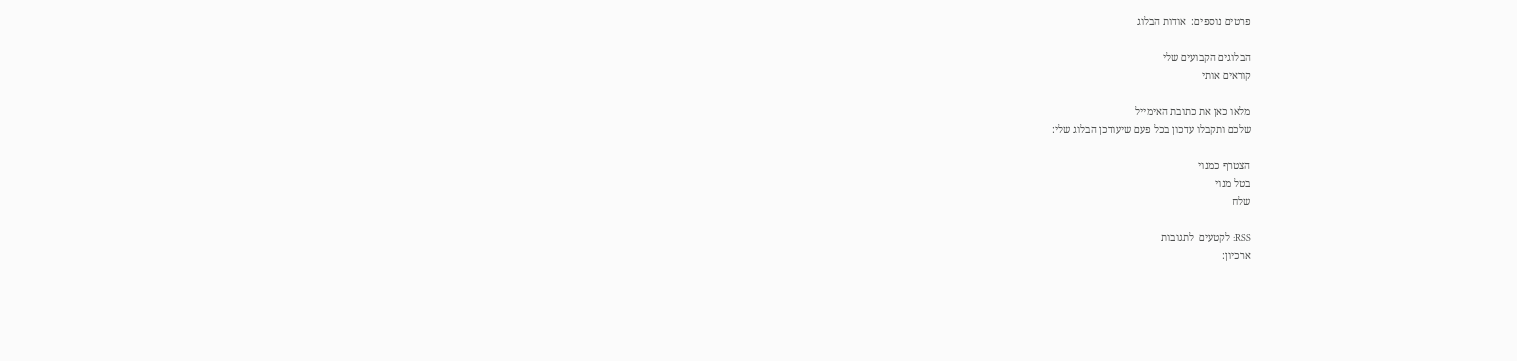פרטים נוספים:  אודות הבלוג

הבלוגים הקבועים שלי
קוראים אותי

מלאו כאן את כתובת האימייל
שלכם ותקבלו עדכון בכל פעם שיעודכן הבלוג שלי:

הצטרף כמנוי
בטל מנוי
שלח

RSS: לקטעים  לתגובות
ארכיון: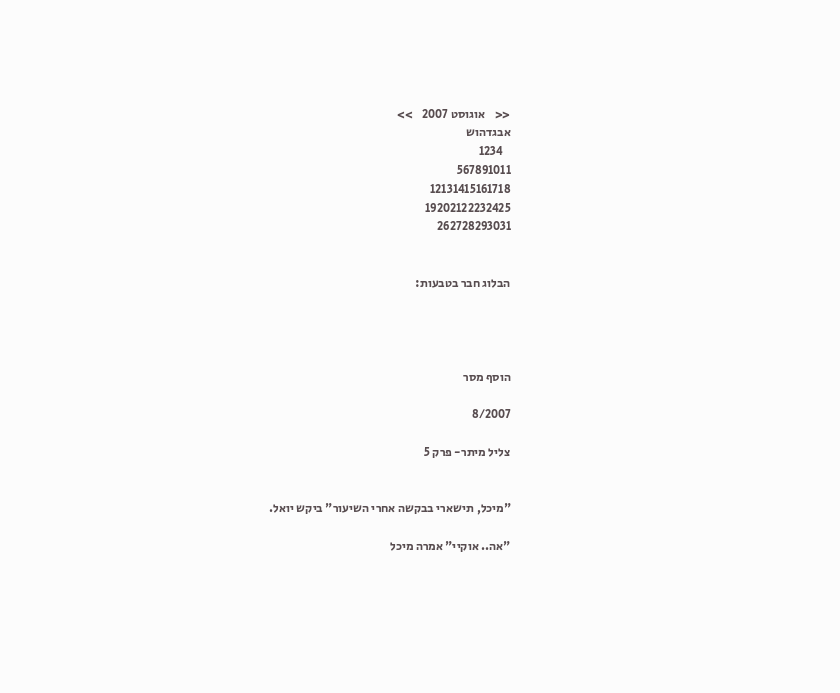<<    אוגוסט 2007    >>
אבגדהוש
   1234
567891011
12131415161718
19202122232425
262728293031


הבלוג חבר בטבעות:




הוסף מסר

8/2007

צליל מיתר- פרק 5


"מיכל, תישארי בבקשה אחרי השיעור" ביקש יואל.

"אה.. אוקיי" אמרה מיכל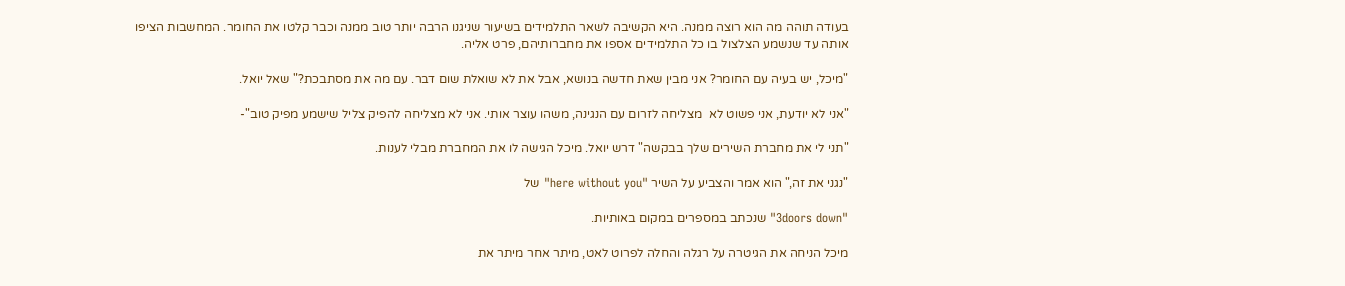בעודה תוהה מה הוא רוצה ממנה. היא הקשיבה לשאר התלמידים בשיעור שניגנו הרבה יותר טוב ממנה וכבר קלטו את החומר. המחשבות הציפו אותה עד שנשמע הצלצול בו כל התלמידים אספו את מחברותיהם, פרט אליה.

"מיכל, יש בעיה עם החומר? אני מבין שאת חדשה בנושא, אבל את לא שואלת שום דבר. עם מה את מסתבכת?" שאל יואל.

"אני לא יודעת, אני פשוט לא  מצליחה לזרום עם הנגינה, משהו עוצר אותי. אני לא מצליחה להפיק צליל שישמע מפיק טוב"-

"תני לי את מחברת השירים שלך בבקשה" דרש יואל. מיכל הגישה לו את המחברת מבלי לענות.

"נגני את זה," הוא אמר והצביע על השיר "here without you" של

"3doors down" שנכתב במספרים במקום באותיות.

מיכל הניחה את הגיטרה על רגלה והחלה לפרוט לאט, מיתר אחר מיתר את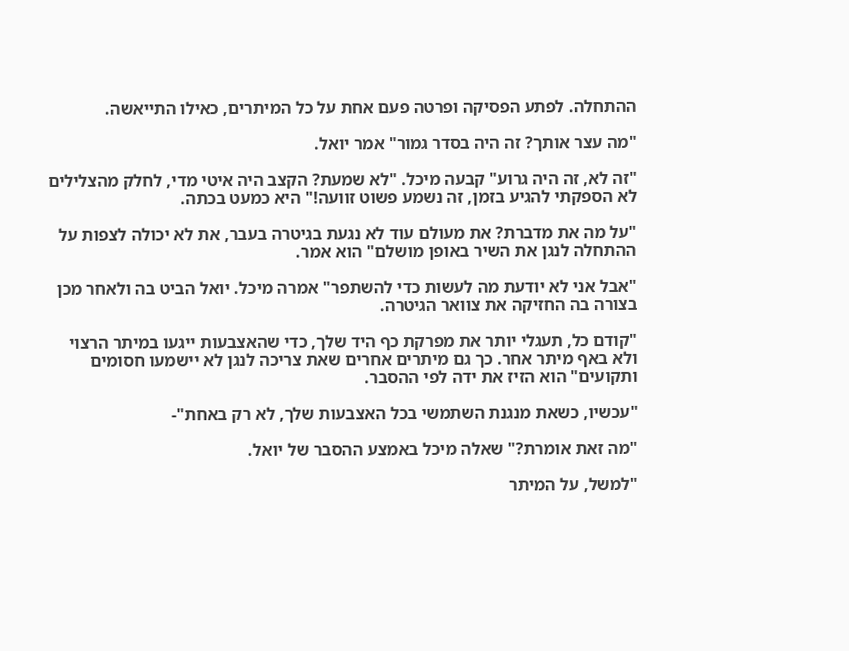ההתחלה. לפתע הפסיקה ופרטה פעם אחת על כל המיתרים, כאילו התייאשה.

"מה עצר אותך? זה היה בסדר גמור" אמר יואל.

"זה לא, זה היה גרוע" קבעה מיכל. "לא שמעת? הקצב היה איטי מדי, לחלק מהצלילים לא הספקתי להגיע בזמן, זה נשמע פשוט זוועה!" היא כמעט בכתה.

"על מה את מדברת? את מעולם עוד לא נגעת בגיטרה בעבר, את לא יכולה לצפות על ההתחלה לנגן את השיר באופן מושלם" הוא אמר.

"אבל אני לא יודעת מה לעשות כדי להשתפר" אמרה מיכל. יואל הביט בה ולאחר מכן בצורה בה החזיקה את צוואר הגיטרה.

"קודם כל, תעגלי יותר את מפרקת כף היד שלך, כדי שהאצבעות ייגעו במיתר הרצוי ולא באף מיתר אחר. כך גם מיתרים אחרים שאת צריכה לנגן לא יישמעו חסומים ותקועים" הוא הזיז את ידה לפי ההסבר.

"עכשיו, כשאת מנגנת השתמשי בכל האצבעות שלך, לא רק באחת"-

"מה זאת אומרת?" שאלה מיכל באמצע ההסבר של יואל.

"למשל, על המיתר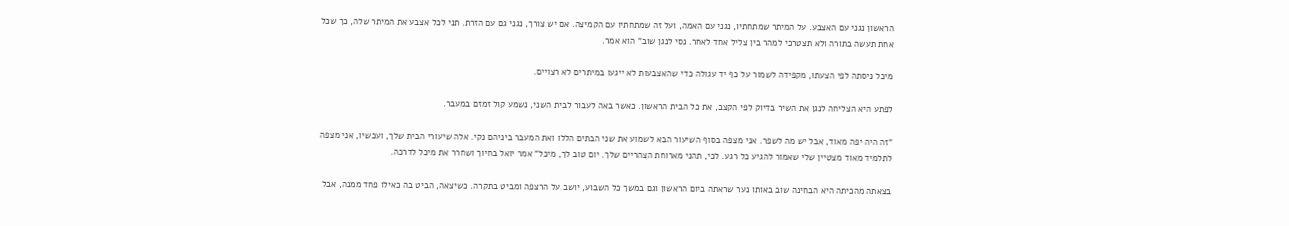הראשון נגני עם האצבע. על המיתר שמתחתיו, נגני עם האמה, ועל זה שמתחתיו עם הקמיצה. אם יש צורך, נגני גם עם הזרת. תני לכל אצבע את המיתר שלה, כך שכל אחת תעשה בתורה ולא תצטרכי למהר בין צליל אחד לאחר. נסי לנגן שוב" הוא אמר.

מיכל ניסתה לפי הצעתו, מקפידה לשמור על כף יד עגולה כדי שהאצבעות לא ייגעו במיתרים לא רצויים.

לפתע היא הצליחה לנגן את השיר בדיוק לפי הקצב, את כל הבית הראשון. כאשר באה לעבור לבית השני, נשמע קול זמזם במעבר.

"זה היה יפה מאוד, אבל יש מה לשפר. אני מצפה בסוף השיעור הבא לשמוע את שני הבתים הללו ואת המעבר ביניהם נקי. אלה שיעורי הבית שלך, ועכשיו, אני מצפה לתלמיד מאוד מצטיין שלי שאמור להגיע כל רגע. לכי, תהני מארוחת הצהריים שלך. יום טוב לך, מיכל" אמר יואל בחיוך ושחרר את מיכל לדרכה.

בצאתה מהכיתה היא הבחינה שוב באותו נער שראתה ביום הראשון וגם במשך כל השבוע, יושב על הרצפה ומביט בתקרה. כשיצאה, הביט בה כאילו פחד ממנה, אבל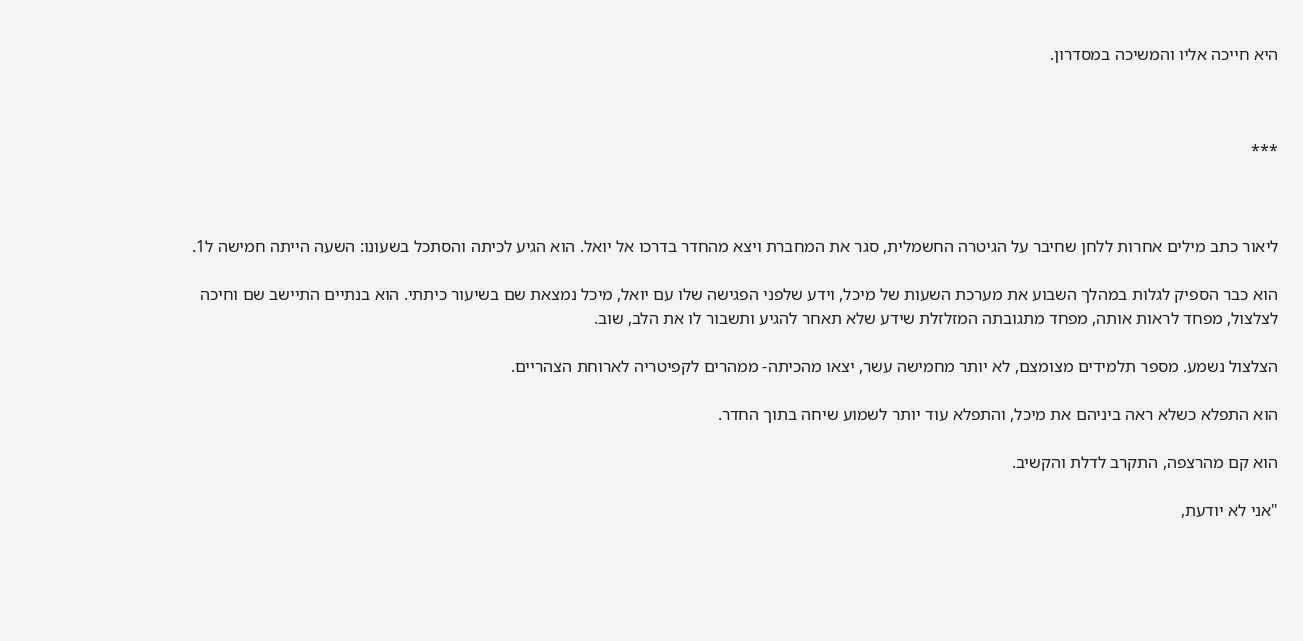היא חייכה אליו והמשיכה במסדרון.



***



ליאור כתב מילים אחרות ללחן שחיבר על הגיטרה החשמלית, סגר את המחברת ויצא מהחדר בדרכו אל יואל. הוא הגיע לכיתה והסתכל בשעונו: השעה הייתה חמישה ל1.

הוא כבר הספיק לגלות במהלך השבוע את מערכת השעות של מיכל, וידע שלפני הפגישה שלו עם יואל, מיכל נמצאת שם בשיעור כיתתי. הוא בנתיים התיישב שם וחיכה לצלצול, מפחד לראות אותה, מפחד מתגובתה המזלזלת שידע שלא תאחר להגיע ותשבור לו את הלב, שוב.

הצלצול נשמע. מספר תלמידים מצומצם, לא יותר מחמישה עשר, יצאו מהכיתה- ממהרים לקפיטריה לארוחת הצהריים.

הוא התפלא כשלא ראה ביניהם את מיכל, והתפלא עוד יותר לשמוע שיחה בתוך החדר.

הוא קם מהרצפה, התקרב לדלת והקשיב.

"אני לא יודעת,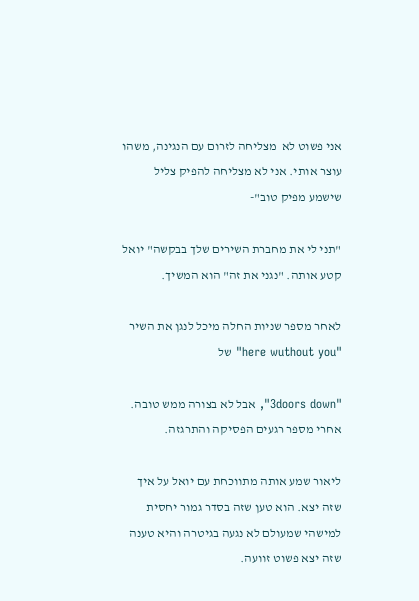אני פשוט לא  מצליחה לזרום עם הנגינה, משהו עוצר אותי. אני לא מצליחה להפיק צליל שישמע מפיק טוב"-

"תני לי את מחברת השירים שלך בבקשה" יואל קטע אותה. "נגני את זה" הוא המשיך.

לאחר מספר שניות החלה מיכל לנגן את השיר "here wuthout you" של

"3doors down", אבל לא בצורה ממש טובה. אחרי מספר רגעים הפסיקה והתרגזה.

ליאור שמע אותה מתווכחת עם יואל על איך שזה יצא. הוא טען שזה בסדר גמור יחסית למישהי שמעולם לא נגעה בגיטרה והיא טענה שזה יצא פשוט זוועה.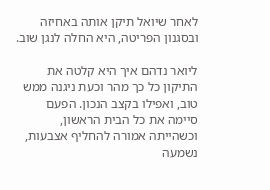לאחר שיואל תיקן אותה באחיזה ובסגנון הפריטה, היא החלה לנגן שוב.

ליואר נדהם איך היא קלטה את התיקון כל כך מהר וכעת ניגנה ממש טוב, ואפילו בקצב הנכון. הפעם סיימה את כל הבית הראשון, וכשהייתה אמורה להחליף אצבעות, נשמעה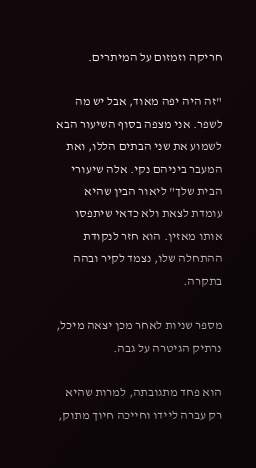חריקה וזמזום על המיתרים.

"זה היה יפה מאוד, אבל יש מה לשפר. אני מצפה בסוף השיעור הבא לשמוע את שני הבתים הללו, ואת המעבר ביניהם נקי. אלה שיעורי הבית שלך" ליאור הבין שהיא עומדת לצאת ולא כדאי שיתפסו אותו מאזין. הוא חזר לנקודת ההתחלה שלו, נצמד לקיר ובהה בתקרה.

מספר שניות לאחר מכן יצאה מיכל, נרתיק הגיטרה על גבה.

הוא פחד מתגובתה, למרות שהיא רק עברה ליידו וחייכה חיוך מתוק,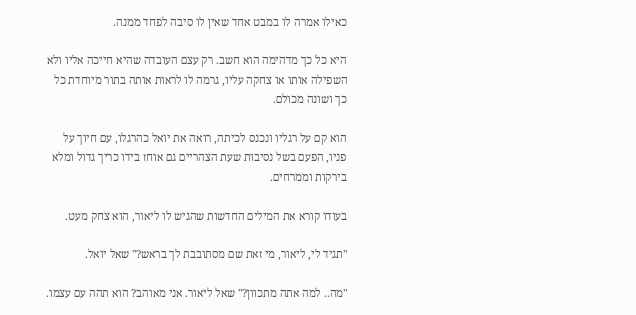כאילו אמרה לו במבט אחד שאין לו סיבה לפחד ממנה.

היא כל כך מדהימה הוא חשב. רק עצם העובדה שהיא חייכה אליו ולא השפילה אותו או צחקה עליו, גרמה לו לראות אותה בתור מיוחדת כל כך ושונה מכולם.

הוא קם על רגליו ונכנס לכיתה, רואה את יואל כהרגלו, עם חיוך על פניו, הפעם בשל נסיבות שעת הצהריים גם אוחז בידו כריך גדול ומלא בירקות וממרחים.

בעודו קורא את המילים החדשות שהגיש לו ליאור, הוא צחק מעט.

"תגיד לי, ליאור, מי זאת שם מסתובבת לך בראש?" שאל יואל.

"מה.. למה אתה מתכוון?" שאל ליאור. אני מאוהב? הוא תהה עם עצמו.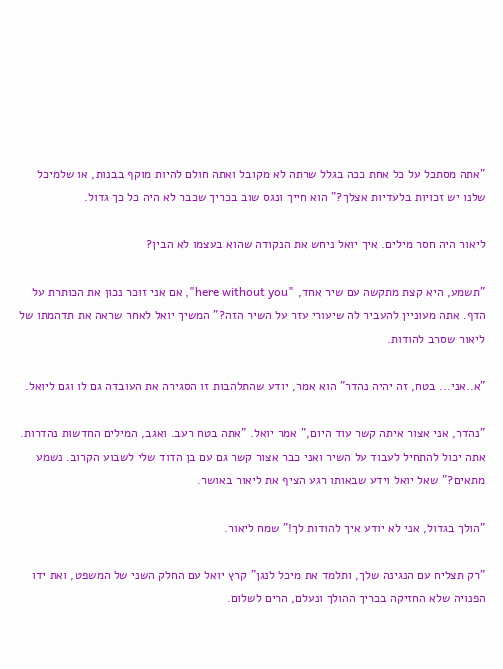"אתה מסתכל על כל אחת ככה בגלל שרתה לא מקובל ואתה חולם להיות מוקף בבנות, או שלמיכל שלנו יש זכויות בלעדיות אצלך?" הוא חייך ונגס שוב בכריך שכבר לא היה כל כך גדול.

ליאור היה חסר מילים. איך יואל ניחש את הנקודה שהוא בעצמו לא הבין?

"תשמע, היא קצת מתקשה עם שיר אחד, "here without you", אם אני זוכר נכון את הכותרת על הדף. אתה מעוניין להעביר לה שיעורי עזר על השיר הזה?" המשיך יואל לאחר שראה את תדהמתו של ליאור שסרב להודות.

"א..אני... בטח, זה יהיה נהדר" הוא אמר, יודע שהתלהבות זו הסגירה את העובדה גם לו וגם ליואל.

"נהדר, אני אצור איתה קשר עוד היום," אמר יואל. "אתה בטח רעב. ואגב, המילים החדשות נהדרות. אתה יכול להתחיל לעבוד על השיר ואני כבר אצור קשר גם עם בן הדוד שלי לשבוע הקרוב. נשמע מתאים?" שאל יואל וידע שבאותו רגע הציף את ליאור באושר.

"הולך בגדול, אני לא יודע איך להודות לך!" שמח ליאור.

"רק תצליח עם הנגינה שלך, ותלמד את מיכל לנגן" קרץ יואל עם החלק השני של המשפט, ואת ידו הפנויה שלא החזיקה בכריך ההולך ונעלם, הרים לשלום.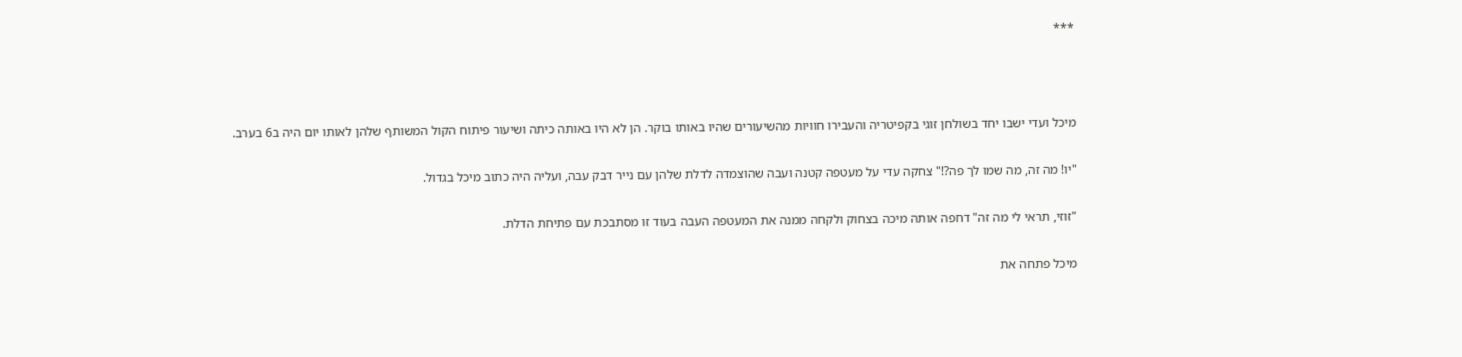***



מיכל ועדי ישבו יחד בשולחן זוגי בקפיטריה והעבירו חוויות מהשיעורים שהיו באותו בוקר. הן לא היו באותה כיתה ושיעור פיתוח הקול המשותף שלהן לאותו יום היה ב6 בערב.

"יו! מה זה, מה שמו לך פה?!" צחקה עדי על מעטפה קטנה ועבה שהוצמדה לדלת שלהן עם נייר דבק עבה, ועליה היה כתוב מיכל בגדול.

"זוזי, תראי לי מה זה" דחפה אותה מיכה בצחוק ולקחה ממנה את המעטפה העבה בעוד זו מסתבכת עם פתיחת הדלת.

מיכל פתחה את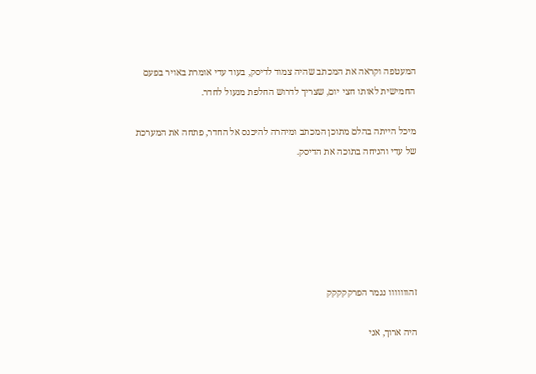המעטפה וקראה את המכתב שהיה צמוד לדיסק, בעוד עדי אומרת באויר בפעם החמישית לאותו חצי יום, שצריך לדרוש החלפת מנעול לחדר.

מיכל הייתה בהלם מתוכן המכתב ומיהרה להיכנס אל החדר, פתחה את המערכת של עדי והניחה בתוכה את הדיסק.






זהווווווו נגמר הפרקקקקק

היה ארוך, אני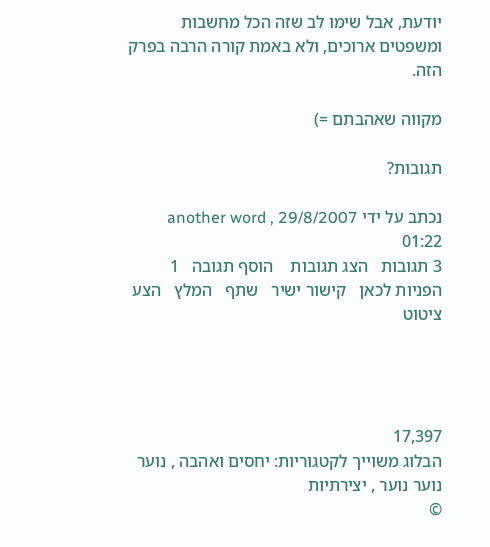יודעת, אבל שימו לב שזה הכל מחשבות ומשפטים ארוכים, ולא באמת קורה הרבה בפרק הזה.

מקווה שאהבתם =)

תגובות?

נכתב על ידי another word , 29/8/2007 01:22
3 תגובות   הצג תגובות    הוסף תגובה   1 הפניות לכאן   קישור ישיר   שתף   המלץ   הצע ציטוט




17,397
הבלוג משוייך לקטגוריות: יחסים ואהבה , נוער נוער נוער , יצירתיות
©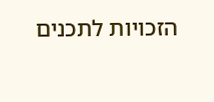הזכויות לתכנים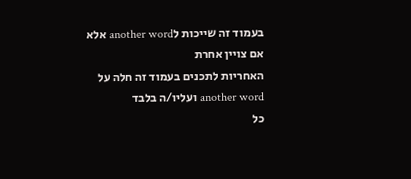בעמוד זה שייכות לanother word אלא אם צויין אחרת
האחריות לתכנים בעמוד זה חלה על another word ועליו/ה בלבד
כל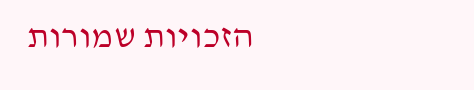הזכויות שמורות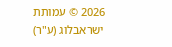2026 © עמותת ישראבלוג (ע"ר)